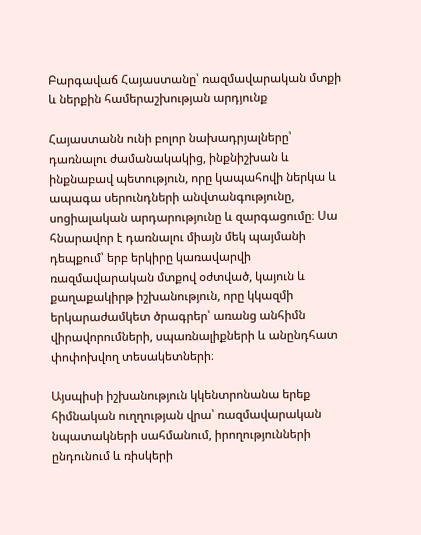Բարգավաճ Հայաստանը՝ ռազմավարական մտքի և ներքին համերաշխության արդյունք

Հայաստանն ունի բոլոր նախադրյալները՝ դառնալու ժամանակակից, ինքնիշխան և ինքնաբավ պետություն, որը կապահովի ներկա և ապագա սերունդների անվտանգությունը, սոցիալական արդարությունը և զարգացումը։ Սա հնարավոր է դառնալու միայն մեկ պայմանի դեպքում՝ երբ երկիրը կառավարվի ռազմավարական մտքով օժտված, կայուն և քաղաքակիրթ իշխանություն, որը կկազմի երկարաժամկետ ծրագրեր՝ առանց անհիմն վիրավորումների, սպառնալիքների և անընդհատ փոփոխվող տեսակետների։

Այսպիսի իշխանություն կկենտրոնանա երեք հիմնական ուղղության վրա՝ ռազմավարական նպատակների սահմանում, իրողությունների ընդունում և ռիսկերի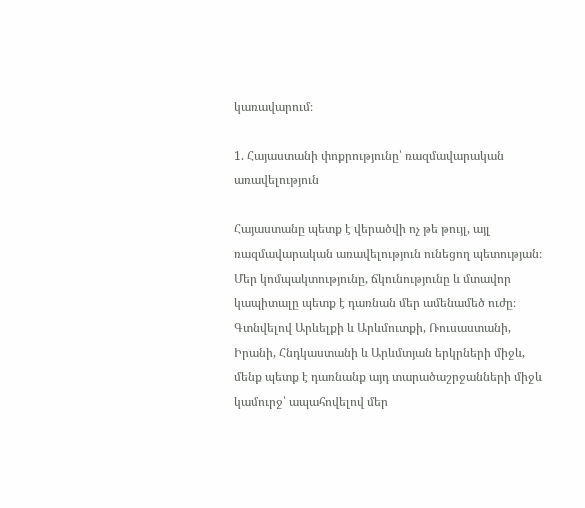կառավարում։

1. Հայաստանի փոքրությունը՝ ռազմավարական առավելություն

Հայաստանը պետք է վերածվի ոչ թե թույլ, այլ ռազմավարական առավելություն ունեցող պետության։ Մեր կոմպակտությունը, ճկունությունը և մտավոր կապիտալը պետք է դառնան մեր ամենամեծ ուժը։ Գտնվելով Արևելքի և Արևմուտքի, Ռուսաստանի, Իրանի, Հնդկաստանի և Արևմտյան երկրների միջև, մենք պետք է դառնանք այդ տարածաշրջանների միջև կամուրջ՝ ապահովելով մեր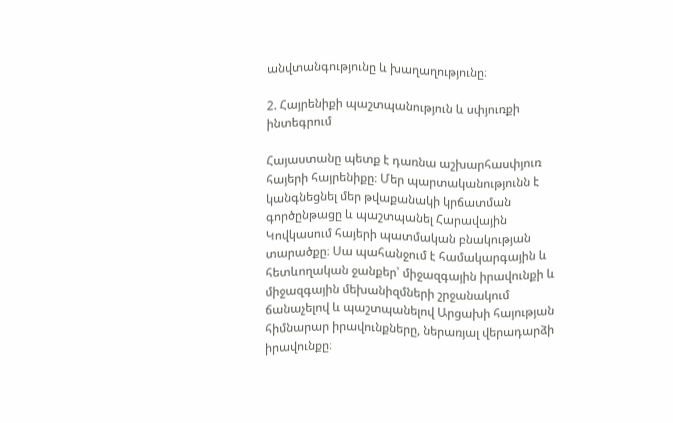անվտանգությունը և խաղաղությունը։

2. Հայրենիքի պաշտպանություն և սփյուռքի ինտեգրում

Հայաստանը պետք է դառնա աշխարհասփյուռ հայերի հայրենիքը։ Մեր պարտականությունն է կանգնեցնել մեր թվաքանակի կրճատման գործընթացը և պաշտպանել Հարավային Կովկասում հայերի պատմական բնակության տարածքը։ Սա պահանջում է համակարգային և հետևողական ջանքեր՝ միջազգային իրավունքի և միջազգային մեխանիզմների շրջանակում ճանաչելով և պաշտպանելով Արցախի հայության հիմնարար իրավունքները, ներառյալ վերադարձի իրավունքը։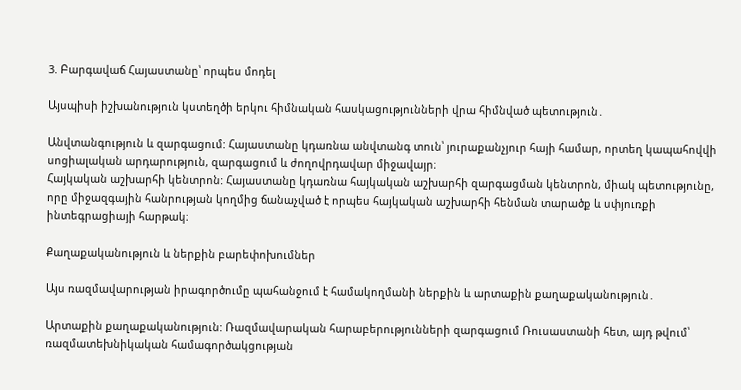3. Բարգավաճ Հայաստանը՝ որպես մոդել

Այսպիսի իշխանություն կստեղծի երկու հիմնական հասկացությունների վրա հիմնված պետություն․

Անվտանգություն և զարգացում: Հայաստանը կդառնա անվտանգ տուն՝ յուրաքանչյուր հայի համար, որտեղ կապահովվի սոցիալական արդարություն, զարգացում և ժողովրդավար միջավայր։
Հայկական աշխարհի կենտրոն: Հայաստանը կդառնա հայկական աշխարհի զարգացման կենտրոն, միակ պետությունը, որը միջազգային հանրության կողմից ճանաչված է որպես հայկական աշխարհի հենման տարածք և սփյուռքի ինտեգրացիայի հարթակ։

Քաղաքականություն և ներքին բարեփոխումներ

Այս ռազմավարության իրագործումը պահանջում է համակողմանի ներքին և արտաքին քաղաքականություն․

Արտաքին քաղաքականություն: Ռազմավարական հարաբերությունների զարգացում Ռուսաստանի հետ, այդ թվում՝ ռազմատեխնիկական համագործակցության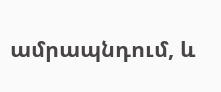ամրապնդում, և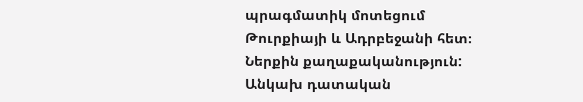պրագմատիկ մոտեցում Թուրքիայի և Ադրբեջանի հետ։
Ներքին քաղաքականություն:
Անկախ դատական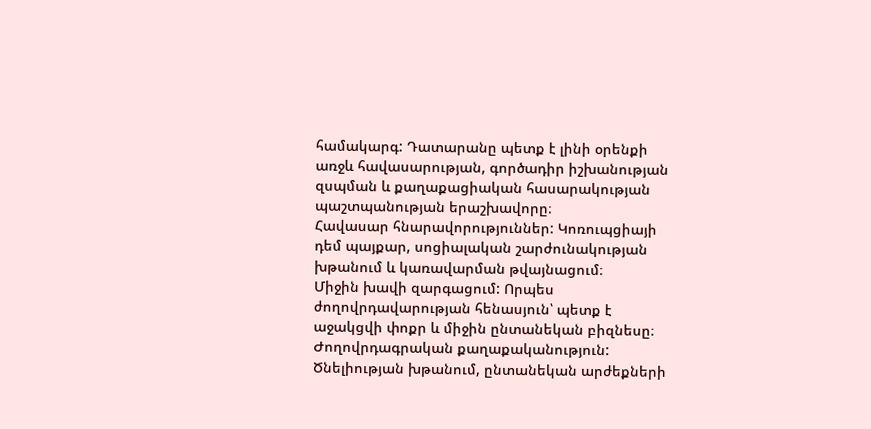համակարգ: Դատարանը պետք է լինի օրենքի առջև հավասարության, գործադիր իշխանության զսպման և քաղաքացիական հասարակության պաշտպանության երաշխավորը։
Հավասար հնարավորություններ: Կոռուպցիայի դեմ պայքար, սոցիալական շարժունակության խթանում և կառավարման թվայնացում։
Միջին խավի զարգացում: Որպես ժողովրդավարության հենասյուն՝ պետք է աջակցվի փոքր և միջին ընտանեկան բիզնեսը։
Ժողովրդագրական քաղաքականություն: Ծնելիության խթանում, ընտանեկան արժեքների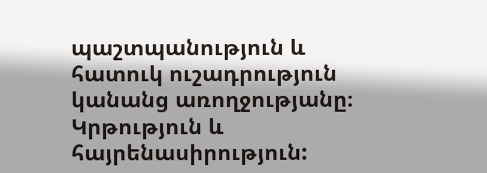պաշտպանություն և հատուկ ուշադրություն կանանց առողջությանը։
Կրթություն և հայրենասիրություն: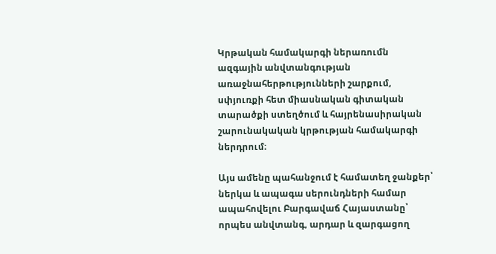Կրթական համակարգի ներառումն ազգային անվտանգության առաջնահերթությունների շարքում, սփյուռքի հետ միասնական գիտական տարածքի ստեղծում և հայրենասիրական շարունակական կրթության համակարգի ներդրում։

Այս ամենը պահանջում է համատեղ ջանքեր՝ ներկա և ապագա սերունդների համար ապահովելու Բարգավաճ Հայաստանը՝ որպես անվտանգ, արդար և զարգացող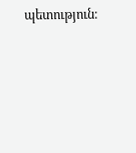պետություն։